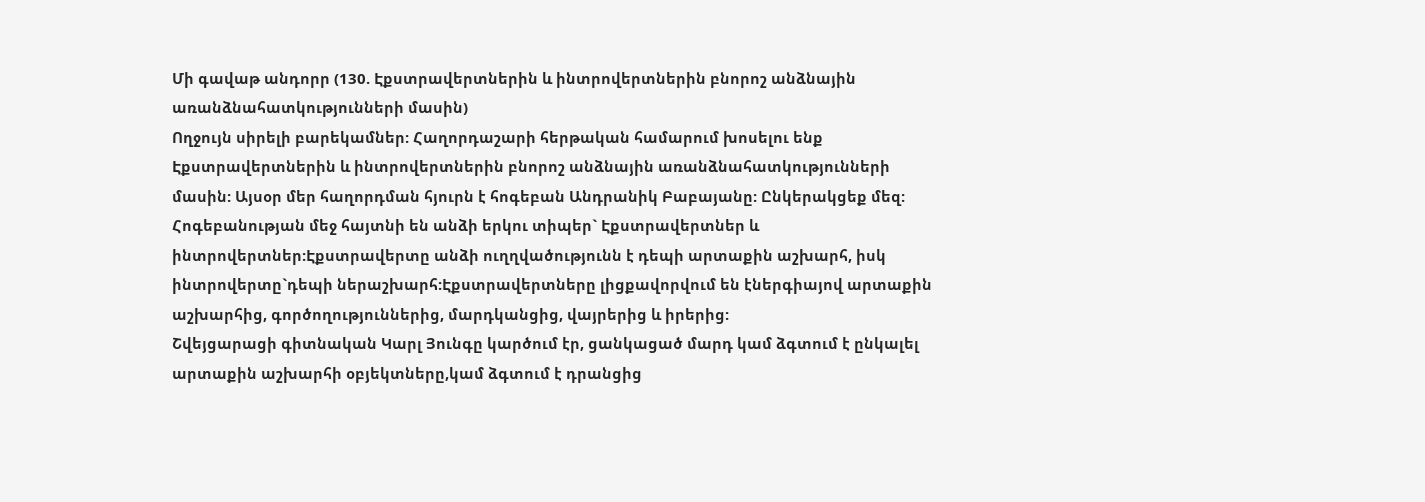Մի գավաթ անդորր (130. Էքստրավերտներին և ինտրովերտներին բնորոշ անձնային առանձնահատկությունների մասին)
Ողջույն սիրելի բարեկամներ: Հաղորդաշարի հերթական համարում խոսելու ենք Էքստրավերտներին և ինտրովերտներին բնորոշ անձնային առանձնահատկությունների մասին: Այսօր մեր հաղորդման հյուրն է հոգեբան Անդրանիկ Բաբայանը: Ընկերակցեք մեզ:
Հոգեբանության մեջ հայտնի են անձի երկու տիպեր` Էքստրավերտներ և ինտրովերտներ:Էքստրավերտը անձի ուղղվածությունն է դեպի արտաքին աշխարհ, իսկ ինտրովերտը`դեպի ներաշխարհ:Էքստրավերտները լիցքավորվում են էներգիայով արտաքին աշխարհից, գործողություններից, մարդկանցից, վայրերից և իրերից:
Շվեյցարացի գիտնական Կարլ Յունգը կարծում էր, ցանկացած մարդ կամ ձգտում է ընկալել արտաքին աշխարհի օբյեկտները,կամ ձգտում է դրանցից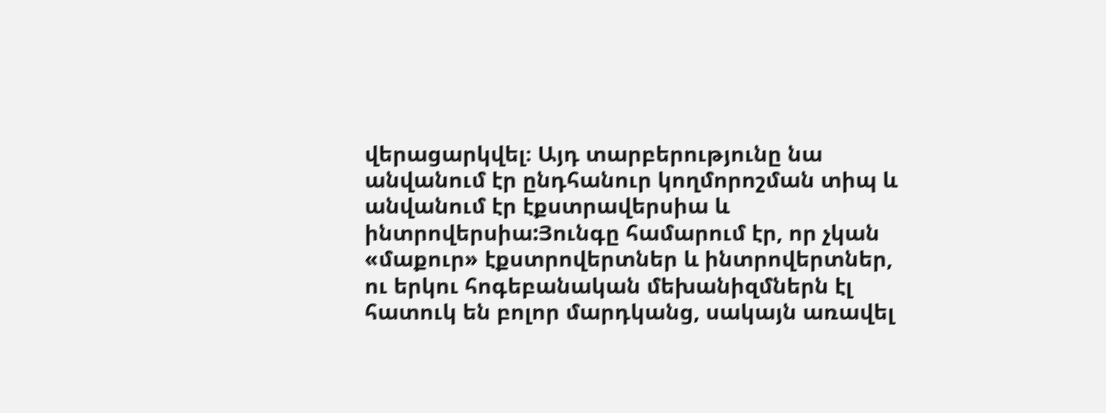վերացարկվել։ Այդ տարբերությունը նա անվանում էր ընդհանուր կողմորոշման տիպ և անվանում էր էքստրավերսիա և ինտրովերսիա:Յունգը համարում էր, որ չկան «մաքուր» էքստրովերտներ և ինտրովերտներ, ու երկու հոգեբանական մեխանիզմներն էլ հատուկ են բոլոր մարդկանց, սակայն առավել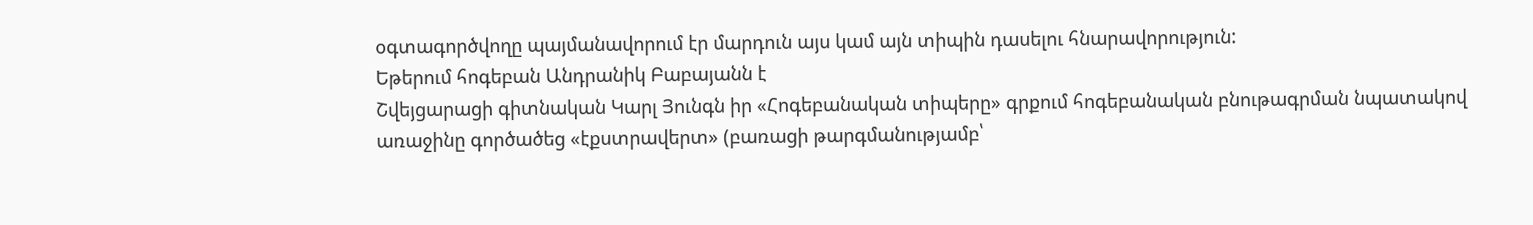օգտագործվողը պայմանավորում էր մարդուն այս կամ այն տիպին դասելու հնարավորություն:
Եթերում հոգեբան Անդրանիկ Բաբայանն է
Շվեյցարացի գիտնական Կարլ Յունգն իր «Հոգեբանական տիպերը» գրքում հոգեբանական բնութագրման նպատակով առաջինը գործածեց «էքստրավերտ» (բառացի թարգմանությամբ՝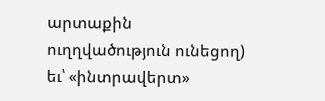արտաքին ուղղվածություն ունեցող) եւ՝ «ինտրավերտ»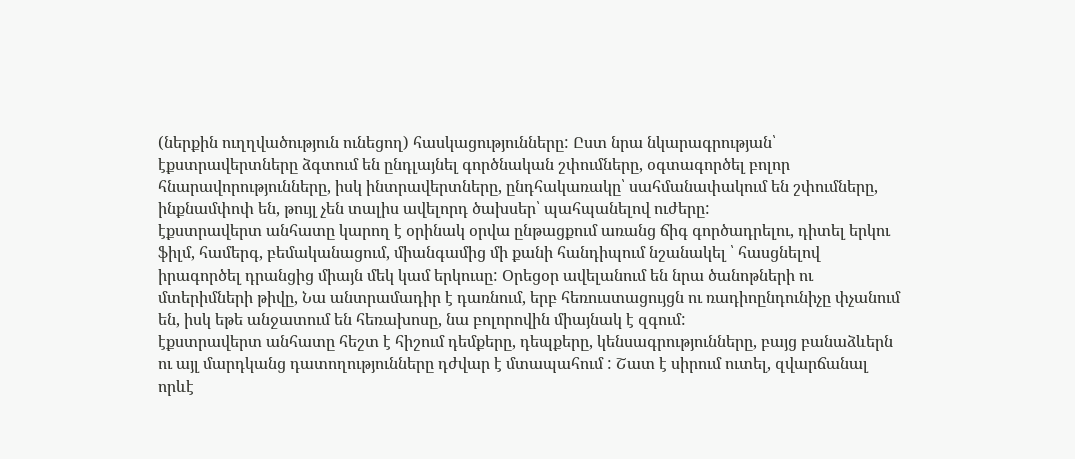(ներքին ուղղվածություն ունեցող) հասկացությունները: Ըստ նրա նկարագրության՝ էքստրավերտները ձգտում են ընդլայնել գործնական շփումները, օգտագործել բոլոր հնարավորությունները, իսկ ինտրավերտները, ընդհակառակը՝ սահմանափակում են շփումները, ինքնամփոփ են, թույլ չեն տալիս ավելորդ ծախսեր՝ պահպանելով ուժերը:
էքստրավերտ անհատը կարող է օրինակ օրվա ընթացքում առանց ճիգ գործադրելու, դիտել երկու ֆիլմ, համերգ, բեմականացում, միանգամից մի քանի հանդիպում նշանակել ՝ հասցնելով իրագործել դրանցից միայն մեկ կամ երկուսը: Օրեցօր ավելանում են նրա ծանոթների ու մտերիմների թիվը, Նա անտրամադիր է դառնում, երբ հեռուստացույցն ու ռադիոընդունիչը փչանում են, իսկ եթե անջատում են հեռախոսը, նա բոլորովին միայնակ է զգում:
էքստրավերտ անհատը հեշտ է հիշում դեմքերը, դեպքերը, կենսագրությունները, բայց բանաձևերն ու այլ մարդկանց դատողությունները դժվար է մտապահում : Շատ է սիրում ուտել, զվարճանալ որևէ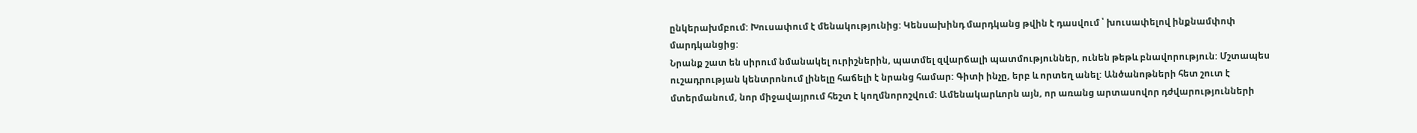ընկերախմբում: Խուսափում է մենակությունից: Կենսախինդ մարդկանց թվին է դասվում ՝ խուսափելով ինքնամփոփ մարդկանցից:
Նրանք շատ են սիրում նմանակել ուրիշներին, պատմել զվարճալի պատմություններ, ունեն թեթև բնավորություն: Մշտապես ուշադրության կենտրոնում լինելը հաճելի է նրանց համար: Գիտի ինչը, երբ և որտեղ անել: Անծանոթների հետ շուտ է մտերմանում, նոր միջավայրում հեշտ է կողմնորոշվում: Ամենակարևորն այն, որ առանց արտասովոր դժվարությունների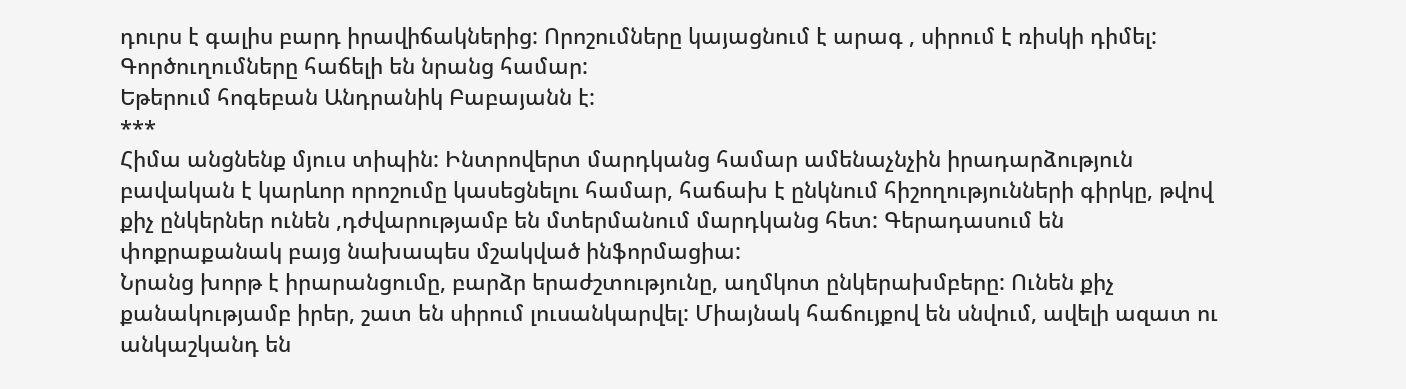դուրս է գալիս բարդ իրավիճակներից: Որոշումները կայացնում է արագ , սիրում է ռիսկի դիմել: Գործուղումները հաճելի են նրանց համար:
Եթերում հոգեբան Անդրանիկ Բաբայանն է:
***
Հիմա անցնենք մյուս տիպին: Ինտրովերտ մարդկանց համար ամենաչնչին իրադարձություն բավական է կարևոր որոշումը կասեցնելու համար, հաճախ է ընկնում հիշողությունների գիրկը, թվով քիչ ընկերներ ունեն ,դժվարությամբ են մտերմանում մարդկանց հետ: Գերադասում են փոքրաքանակ բայց նախապես մշակված ինֆորմացիա:
Նրանց խորթ է իրարանցումը, բարձր երաժշտությունը, աղմկոտ ընկերախմբերը: Ունեն քիչ քանակությամբ իրեր, շատ են սիրում լուսանկարվել: Միայնակ հաճույքով են սնվում, ավելի ազատ ու անկաշկանդ են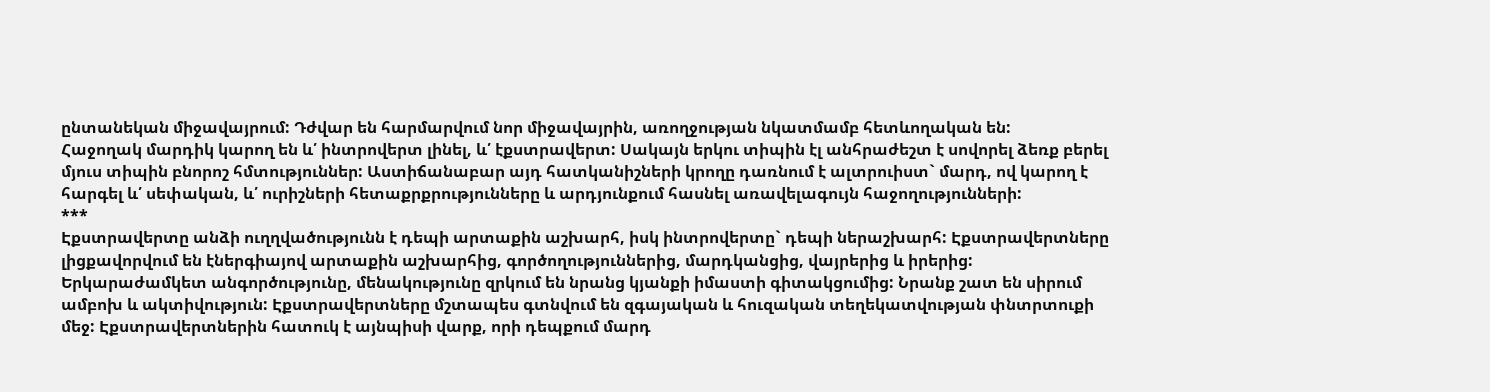ընտանեկան միջավայրում: Դժվար են հարմարվում նոր միջավայրին, առողջության նկատմամբ հետևողական են:
Հաջողակ մարդիկ կարող են և՛ ինտրովերտ լինել, և՛ էքստրավերտ: Սակայն երկու տիպին էլ անհրաժեշտ է սովորել ձեռք բերել մյուս տիպին բնորոշ հմտություններ: Աստիճանաբար այդ հատկանիշների կրողը դառնում է ալտրուիստ` մարդ, ով կարող է հարգել և՛ սեփական, և՛ ուրիշների հետաքրքրությունները և արդյունքում հասնել առավելագույն հաջողությունների:
***
Էքստրավերտը անձի ուղղվածությունն է դեպի արտաքին աշխարհ, իսկ ինտրովերտը` դեպի ներաշխարհ: Էքստրավերտները լիցքավորվում են էներգիայով արտաքին աշխարհից, գործողություններից, մարդկանցից, վայրերից և իրերից: Երկարաժամկետ անգործությունը, մենակությունը զրկում են նրանց կյանքի իմաստի գիտակցումից: Նրանք շատ են սիրում ամբոխ և ակտիվություն: Էքստրավերտները մշտապես գտնվում են զգայական և հուզական տեղեկատվության փնտրտուքի մեջ: Էքստրավերտներին հատուկ է այնպիսի վարք, որի դեպքում մարդ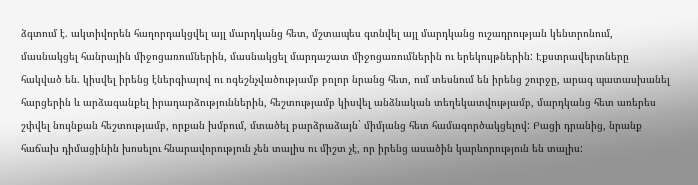ձգտում է. ակտիվորեն հաղորդակցվել այլ մարդկանց հետ, մշտապես գտնվել այլ մարդկանց ուշադրության կենտրոնում, մասնակցել հանրային միջոցառումներին, մասնակցել մարդաշատ միջոցառումներին ու երեկույթներին: Էքստրավերտները հակված են. կիսվել իրենց էներգիայով ու ոգեշնչվածությամբ բոլոր նրանց հետ, ում տեսնում են իրենց շուրջը, արագ պատասխանել հարցերին և արձագանքել իրադարձություններին, հեշտությամբ կիսվել անձնական տեղեկատվությամբ, մարդկանց հետ առերես շփվել նույնքան հեշտությամբ, որքան խմբում, մտածել բարձրաձայն` միմյանց հետ համագործակցելով: Բացի դրանից, նրանք հաճախ դիմացինին խոսելու հնարավորություն չեն տալիս ու միշտ չէ, որ իրենց ասածին կարևորություն են տալիս: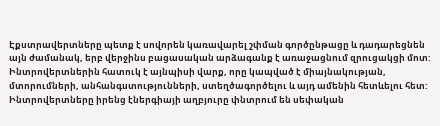Էքստրավերտները պետք է սովորեն կառավարել շփման գործընթացը և դադարեցնեն այն ժամանակ, երբ վերջինս բացասական արձագանք է առաջացնում զրուցակցի մոտ: Ինտրովերտներին հատուկ է այնպիսի վարք, որը կապված է միայնակության, մտորումների, անհանգստությունների, ստեղծագործելու և այդ ամենին հետևելու հետ: Ինտրովերտները իրենց էներգիայի աղբյուրը փնտրում են սեփական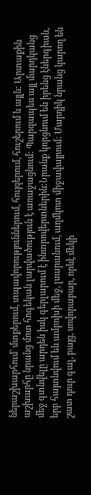ներաշխարհում` մտքերում, տպավորություններում, հույզերում, հուշերում և այլն: Արտաքին աշխարհը նրանց մոտ հոգեկան լարվածություն է առաջացնում: Պարզապես այլ մարդկանց մեջ գտնվելը արդեն իսկ գերլարում է ինտրովերտներին:Նրանք կորցնում են իրենց էներգիան, երբ հայտնվում են ամբոխի մեջ, լսարանում, աղմկոտ միջավայրում: Մարդիկ նրանց կարող են շատ դուր գալ, բայց, սովորաբար, որևէ մեկի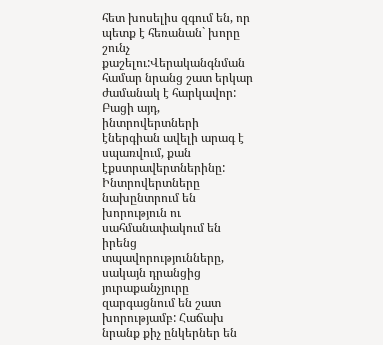հետ խոսելիս զգում են, որ պետք է հեռանան` խորը շունչ քաշելու:Վերականգնման համար նրանց շատ երկար ժամանակ է հարկավոր: Բացի այդ, ինտրովերտների էներգիան ավելի արագ է սպառվում, քան էքստրավերտներինը: Ինտրովերտները նախընտրում են խորություն ու սահմանափակում են իրենց տպավորությունները, սակայն դրանցից յուրաքանչյուրը զարգացնում են շատ խորությամբ: Հաճախ նրանք քիչ ընկերներ են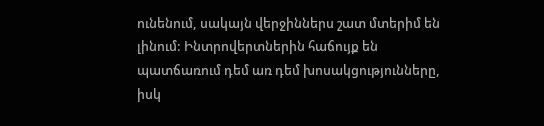ունենում, սակայն վերջիններս շատ մտերիմ են լինում: Ինտրովերտներին հաճույք են պատճառում դեմ առ դեմ խոսակցությունները, իսկ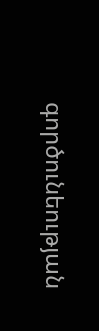գործունեության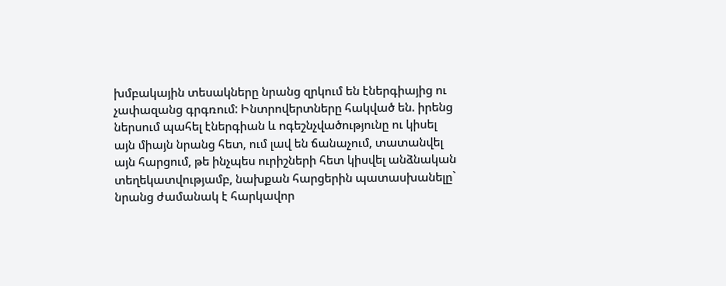խմբակային տեսակները նրանց զրկում են էներգիայից ու չափազանց գրգռում: Ինտրովերտները հակված են. իրենց ներսում պահել էներգիան և ոգեշնչվածությունը ու կիսել այն միայն նրանց հետ, ում լավ են ճանաչում, տատանվել այն հարցում, թե ինչպես ուրիշների հետ կիսվել անձնական տեղեկատվությամբ, նախքան հարցերին պատասխանելը` նրանց ժամանակ է հարկավոր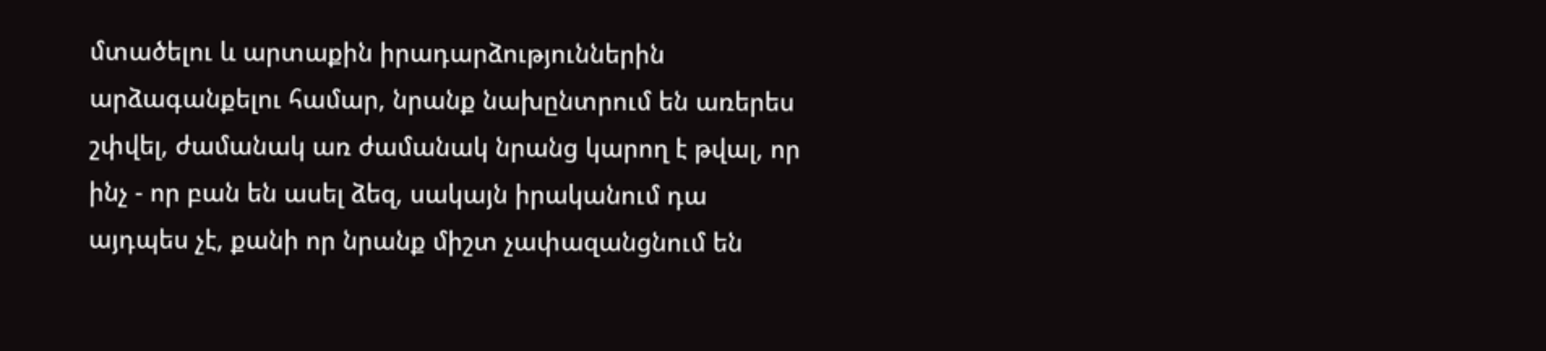մտածելու և արտաքին իրադարձություններին արձագանքելու համար, նրանք նախընտրում են առերես շփվել, ժամանակ առ ժամանակ նրանց կարող է թվալ, որ ինչ - որ բան են ասել ձեզ, սակայն իրականում դա այդպես չէ, քանի որ նրանք միշտ չափազանցնում են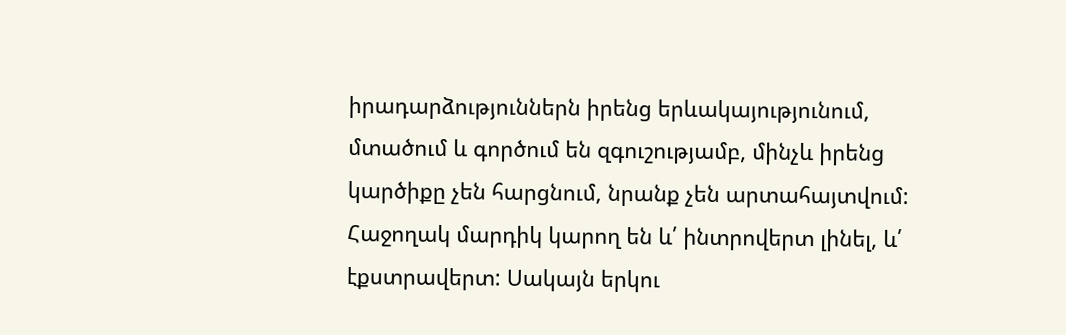իրադարձություններն իրենց երևակայությունում, մտածում և գործում են զգուշությամբ, մինչև իրենց կարծիքը չեն հարցնում, նրանք չեն արտահայտվում: Հաջողակ մարդիկ կարող են և՛ ինտրովերտ լինել, և՛ էքստրավերտ: Սակայն երկու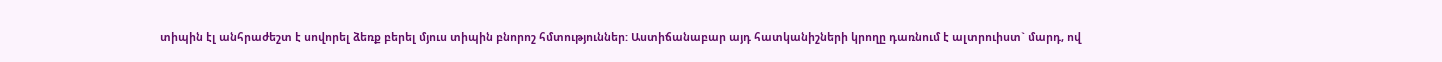տիպին էլ անհրաժեշտ է սովորել ձեռք բերել մյուս տիպին բնորոշ հմտություններ: Աստիճանաբար այդ հատկանիշների կրողը դառնում է ալտրուիստ` մարդ, ով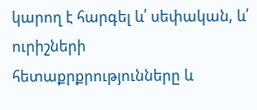կարող է հարգել և՛ սեփական, և՛ ուրիշների հետաքրքրությունները և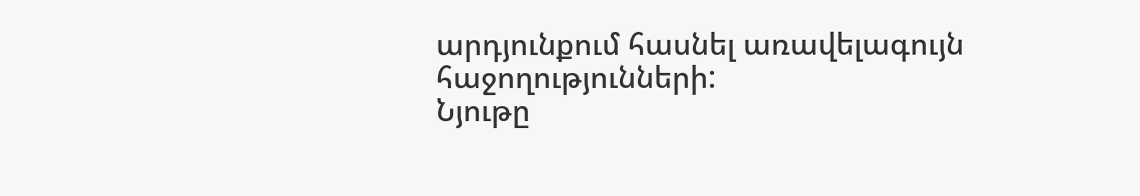արդյունքում հասնել առավելագույն հաջողությունների:
Նյութը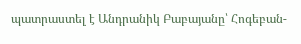պատրաստել է Անդրանիկ Բաբայանը՝ Հոգեբան-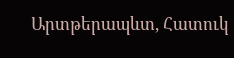Արտթերապևտ, Հատուկ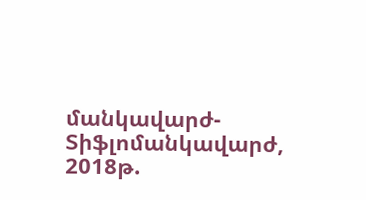մանկավարժ-Տիֆլոմանկավարժ, 2018թ.